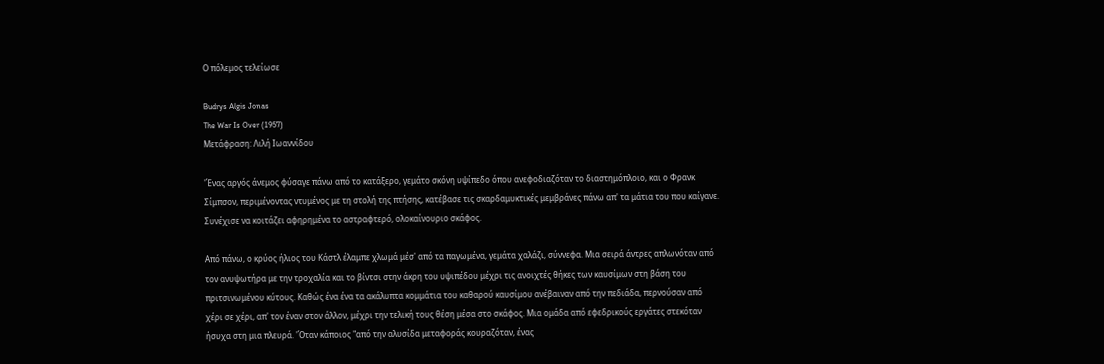Ο πόλεμος τελείωσε

Budrys Algis Jonas
The War Is Over (1957)
Μετάφραση: Λιλή Ιωαννίδου

'Ένας αργός άνεμος φύσαγε πάνω από το κατάξερο, γεμάτο σκόνη υψίπεδο όπου ανεφοδιαζόταν το διαστημόπλοιο, και ο Φρανκ Σίμπσον, περιμένοντας ντυμένος με τη στολή της πτήσης, κατέβασε τις σκαρδαμυκτικές μεμβράνες πάνω απ' τα μάτια του που καίγανε. Συνέχισε να κοιτάζει αφηρημένα το αστραφτερό, ολοκαίνουριο σκάφος.

Από πάνω, ο κρύος ήλιος του Κάστλ έλαμπε χλωμά μέσ' από τα παγωμένα, γεμάτα χαλάζι, σύννεφα. Μια σειρά άντρες απλωνόταν από τον ανυψωτήρα με την τροχαλία και το βίντσι στην άκρη του υψιπέδου μέχρι τις ανοιχτές θήκες των καυσίμων στη βάση του πριτσινωμένου κύτους. Καθώς ένα ένα τα ακάλυπτα κομμάτια του καθαρού καυσίμου ανέβαιναν από την πεδιάδα, περνούσαν από χέρι σε χέρι, απ' τον έναν στον άλλον, μέχρι την τελική τους θέση μέσα στο σκάφος. Μια ομάδα από εφεδρικούς εργάτες στεκόταν ήσυχα στη μια πλευρά. 'Όταν κάποιος "από την αλυσίδα μεταφοράς κουραζόταν, ένας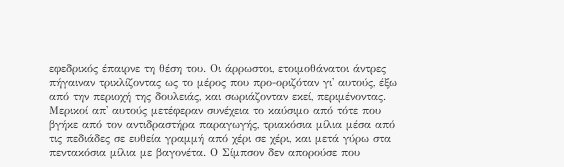εφεδρικός έπαιρνε τη θέση του. Οι άρρωστοι, ετοιμοθάνατοι άντρες πήγαιναν τρικλίζοντας ως το μέρος που προ-οριζόταν γι' αυτούς, έξω από την περιοχή της δουλειάς, και σωριάζονταν εκεί, περιμένοντας. Μερικοί απ' αυτούς μετέφεραν συνέχεια το καύσιμο από τότε που βγήκε από τον αντιδραστήρα παραγωγής, τριακόσια μίλια μέσα από τις πεδιάδες σε ευθεία γραμμή από χέρι σε χέρι, και μετά γύρω στα πεντακόσια μίλια με βαγονέτα. Ο Σίμπσον δεν απορούσε που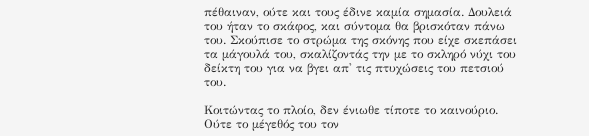πέθαιναν, ούτε και τους έδινε καμία σημασία. Δουλειά του ήταν το σκάφος, και σύντομα θα βρισκόταν πάνω του. Σκούπισε το στρώμα της σκόνης που είχε σκεπάσει τα μάγουλά του, σκαλίζοντάς την με το σκληρό νύχι του δείκτη του για να βγει απ' τις πτυχώσεις του πετσιού του.

Κοιτώντας το πλοίο, δεν ένιωθε τίποτε το καινούριο. Ούτε το μέγεθός του τον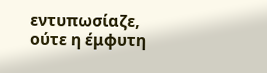εντυπωσίαζε, ούτε η έμφυτη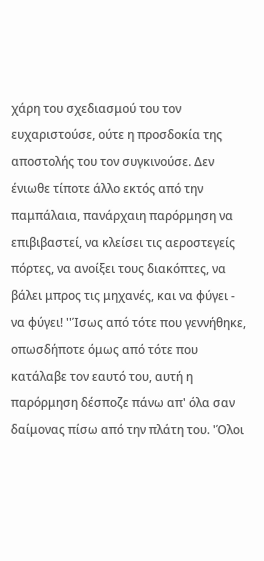χάρη του σχεδιασμού του τον ευχαριστούσε, ούτε η προσδοκία της αποστολής του τον συγκινούσε. Δεν ένιωθε τίποτε άλλο εκτός από την παμπάλαια, πανάρχαιη παρόρμηση να επιβιβαστεί, να κλείσει τις αεροστεγείς πόρτες, να ανοίξει τους διακόπτες, να βάλει μπρος τις μηχανές, και να φύγει - να φύγει! ''Ίσως από τότε που γεννήθηκε, οπωσδήποτε όμως από τότε που κατάλαβε τον εαυτό του, αυτή η παρόρμηση δέσποζε πάνω απ' όλα σαν δαίμονας πίσω από την πλάτη του. 'Όλοι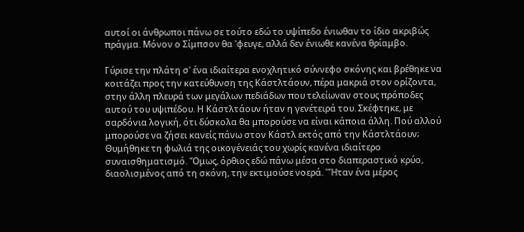αυτοί οι άνθρωποι πάνω σε τούτο εδώ το υψίπεδο ένιωθαν το ίδιο ακριβώς πράγμα. Μόνον ο Σίμπσον θα 'φευγε, αλλά δεν ένιωθε κανένα θρίαμβο.

Γύρισε την πλάτη σ' ένα ιδιαίτερα ενοχλητικό σύννεφο σκόνης και βρέθηκε να κοιτάζει προς την κατεύθυνση της Κάστλτάουν, πέρα μακριά στον ορίζοντα, στην άλλη πλευρά των μεγάλων πεδιάδων που τελείωναν στους πρόποδες αυτού του υψιπέδου. Η Κάστλτάουν ήταν η γενέτειρά του. Σκέφτηκε, με σαρδόνια λογική, ότι δύσκολα θα μπορούσε να είναι κάποια άλλη. Πού αλλού μπορούσε να ζήσει κανείς πάνω στον Κάστλ εκτός από την Κάστλτάουν; Θυμήθηκε τη φωλιά της οικογένειάς του χωρίς κανένα ιδιαίτερο συναισθηματισμό. 'Όμως, όρθιος εδώ πάνω μέσα στο διαπεραστικό κρύο, διαολισμένος από τη σκόνη, την εκτιμούσε νοερά. ''Ήταν ένα μέρος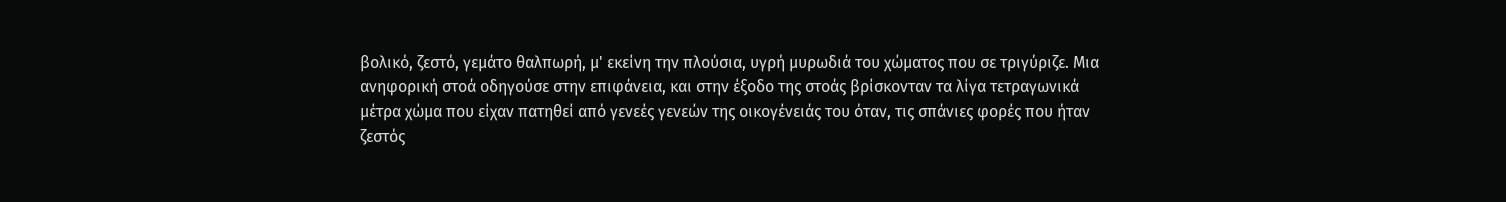βολικό, ζεστό, γεμάτο θαλπωρή, μ' εκείνη την πλούσια, υγρή μυρωδιά του χώματος που σε τριγύριζε. Μια ανηφορική στοά οδηγούσε στην επιφάνεια, και στην έξοδο της στοάς βρίσκονταν τα λίγα τετραγωνικά μέτρα χώμα που είχαν πατηθεί από γενεές γενεών της οικογένειάς του όταν, τις σπάνιες φορές που ήταν ζεστός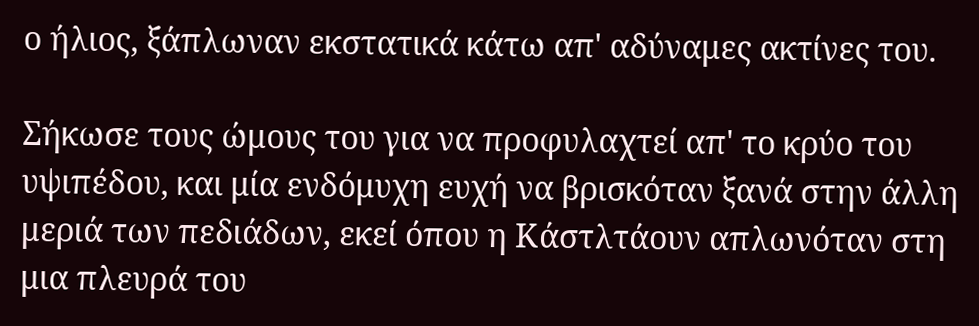ο ήλιος, ξάπλωναν εκστατικά κάτω απ' αδύναμες ακτίνες του.

Σήκωσε τους ώμους του για να προφυλαχτεί απ' το κρύο του υψιπέδου, και μία ενδόμυχη ευχή να βρισκόταν ξανά στην άλλη μεριά των πεδιάδων, εκεί όπου η Κάστλτάουν απλωνόταν στη μια πλευρά του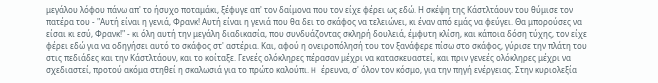μεγάλου λόφου πάνω απ' το ήσυχο ποταμάκι, ξέφυγε απ' τον δαίμονα που τον είχε φέρει ως εδώ. Η σκέψη της Κάστλτάουν του θύμισε τον πατέρα του - "Αυτή είναι η γενιά, Φρανκ! Αυτή είναι η γενιά που θα δει το σκάφος να τελειώνει, κι έναν από εμάς να φεύγει. Θα μπορούσες να είσαι κι εσύ, Φρανκ!" - κι όλη αυτή την μεγάλη διαδικασία, που συνδυάζοντας σκληρή δουλειά, έμφυτη κλίση, και κάποια δόση τύχης, τον είχε φέρει εδώ για να οδηγήσει αυτό το σκάφος στ' αστέρια. Και, αφού η ονειροπόλησή του τον ξανάφερε πίσω στο σκάφος, γύρισε την πλάτη του στις πεδιάδες και την Κάστλτάουν, και το κοίταξε. Γενεές ολόκληρες πέρασαν μέχρι να κατασκευαστεί, και πριν γενεές ολόκληρες μέχρι να σχεδιαστεί, προτού ακόμα στηθεί η σκαλωσιά για το πρώτο καλούπι. H έρευνα, σ' όλον τον κόσμο, για την πηγή ενέργειας. Στην κυριολεξία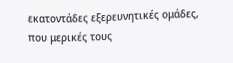εκατοντάδες εξερευνητικές ομάδες, που μερικές τους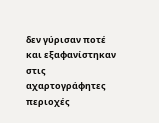δεν γύρισαν ποτέ και εξαφανίστηκαν στις αχαρτογράφητες περιοχές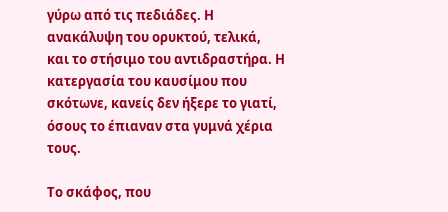γύρω από τις πεδιάδες. Η ανακάλυψη του ορυκτού, τελικά, και το στήσιμο του αντιδραστήρα. Η κατεργασία του καυσίμου που σκότωνε, κανείς δεν ήξερε το γιατί, όσους το έπιαναν στα γυμνά χέρια τους.

Το σκάφος, που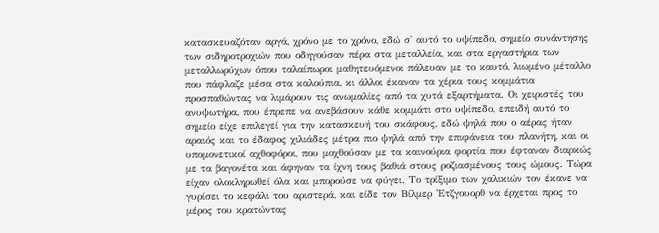κατασκευαζόταν αργά, χρόνο με το χρόνο, εδώ σ' αυτό το υψίπεδο, σημείο συνάντησης των σιδηροτροχιών που οδηγούσαν πέρα στα μεταλλεία, και στα εργαστήρια των μεταλλωρύχων όπου ταλαίπωροι μαθητευόμενοι πάλευαν με το καυτό, λιωμένο μέταλλο που πάφλαζε μέσα στα καλούπια, κι άλλοι έκαναν τα χέρια τους κομμάτια προσπαθώντας να λιμάρουν τις ανωμαλίες από τα χυτά εξαρτήματα. Οι χειριστές του ανυψωτήρα, που έπρεπε να ανεβάσουν κάθε κομμάτι στο υψίπεδο, επειδή αυτό το σημείο είχε επιλεγεί για την κατασκευή του σκάφους, εδώ ψηλά που ο αέρας ήταν αραιός και το έδαφος χιλιάδες μέτρα πιο ψηλά από την επιφάνεια του πλανήτη, και οι υπομονετικοί αχθοφόροι, που μοχθούσαν με τα καινούρια φορτία που έφταναν διαρκώς με τα βαγονέτα και άφηναν τα ίχνη τους βαθιά στους ροζιασμένους τους ώμους. Τώρα είχαν ολοκληρωθεί όλα και μπορούσε να φύγει. Το τρίξιμο των χαλικιών τον έκανε να γυρίσει το κεφάλι του αριστερά, και είδε τον Βίλμερ 'Ετζγουορθ να έρχεται προς το μέρος του κρατώντας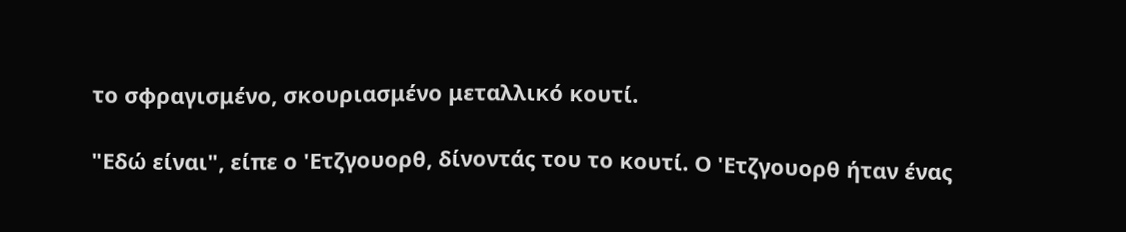το σφραγισμένο, σκουριασμένο μεταλλικό κουτί.

"Εδώ είναι", είπε ο 'Ετζγουορθ, δίνοντάς του το κουτί. Ο 'Ετζγουορθ ήταν ένας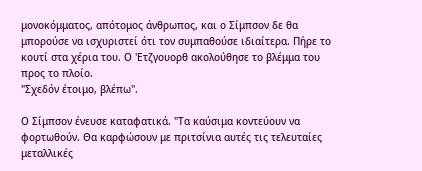μονοκόμματος, απότομος άνθρωπος, και ο Σίμπσον δε θα μπορούσε να ισχυριστεί ότι τον συμπαθούσε ιδιαίτερα. Πήρε το κουτί στα χέρια του. Ο 'Ετζγουορθ ακολούθησε το βλέμμα του προς το πλοίο.
"Σχεδόν έτοιμο, βλέπω".

Ο Σίμπσον ένευσε καταφατικά. "Τα καύσιμα κοντεύουν να φορτωθούν. Θα καρφώσουν με πριτσίνια αυτές τις τελευταίες μεταλλικές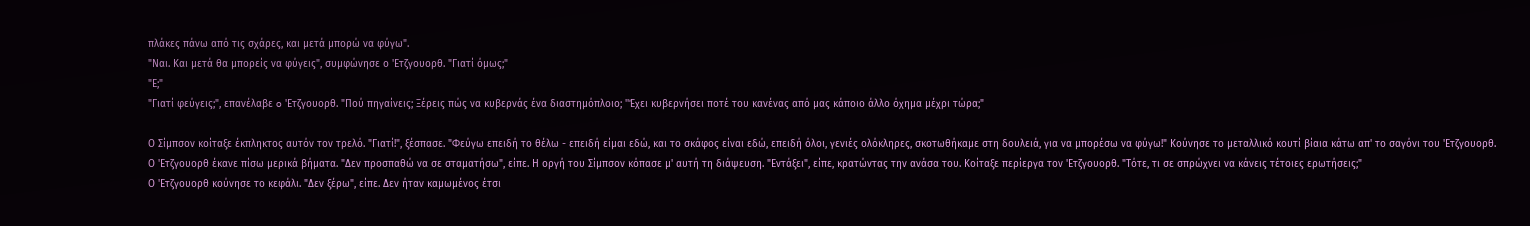πλάκες πάνω από τις σχάρες, και μετά μπορώ να φύγω".
"Ναι. Και μετά θα μπορείς να φύγεις", συμφώνησε ο 'Ετζγουορθ. "Γιατί όμως;"
"Ε;"
"Γιατί φεύγεις;", επανέλαβε o 'Ετζγουορθ. "Πού πηγαίνεις; Ξέρεις πώς να κυβερνάς ένα διαστημόπλοιο; ''Έχει κυβερνήσει ποτέ του κανένας από μας κάποιο άλλο όχημα μέχρι τώρα;"

Ο Σίμπσον κοίταξε έκπληκτος αυτόν τον τρελό. "Γιατί!", ξέσπασε. "Φεύγω επειδή το θέλω - επειδή είμαι εδώ, και το σκάφος είναι εδώ, επειδή όλοι, γενιές ολόκληρες, σκοτωθήκαμε στη δουλειά, για να μπορέσω να φύγω!" Κούνησε το μεταλλικό κουτί βίαια κάτω απ' το σαγόνι του 'Ετζγουορθ.
Ο 'Ετζγουορθ έκανε πίσω μερικά βήματα. "Δεν προσπαθώ να σε σταματήσω", είπε. Η οργή του Σίμπσον κόπασε μ' αυτή τη διάψευση. "Εντάξει", είπε, κρατώντας την ανάσα του. Κοίταξε περίεργα τον 'Ετζγουορθ. "Τότε, τι σε σπρώχνει να κάνεις τέτοιες ερωτήσεις;"
Ο 'Ετζγουορθ κούνησε το κεφάλι. "Δεν ξέρω", είπε. Δεν ήταν καμωμένος έτσι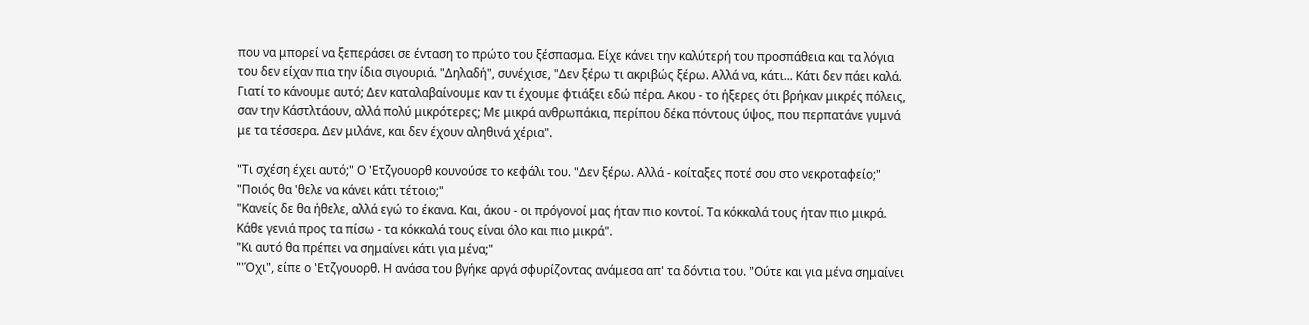που να μπορεί να ξεπεράσει σε ένταση το πρώτο του ξέσπασμα. Είχε κάνει την καλύτερή του προσπάθεια και τα λόγια του δεν είχαν πια την ίδια σιγουριά. "Δηλαδή", συνέχισε, "Δεν ξέρω τι ακριβώς ξέρω. Αλλά να, κάτι... Κάτι δεν πάει καλά. Γιατί το κάνουμε αυτό; Δεν καταλαβαίνουμε καν τι έχουμε φτιάξει εδώ πέρα. Ακου - το ήξερες ότι βρήκαν μικρές πόλεις, σαν την Κάστλτάουν, αλλά πολύ μικρότερες; Με μικρά ανθρωπάκια, περίπου δέκα πόντους ύψος, που περπατάνε γυμνά με τα τέσσερα. Δεν μιλάνε, και δεν έχουν αληθινά χέρια".

"Τι σχέση έχει αυτό;" Ο 'Ετζγουορθ κουνούσε το κεφάλι του. "Δεν ξέρω. Αλλά - κοίταξες ποτέ σου στο νεκροταφείο;"
"Ποιός θα 'θελε να κάνει κάτι τέτοιο;"
"Κανείς δε θα ήθελε, αλλά εγώ το έκανα. Και, άκου - οι πρόγονοί μας ήταν πιο κοντοί. Τα κόκκαλά τους ήταν πιο μικρά. Κάθε γενιά προς τα πίσω - τα κόκκαλά τους είναι όλο και πιο μικρά".
"Κι αυτό θα πρέπει να σημαίνει κάτι για μένα;"
"'Όχι", είπε ο 'Ετζγουορθ. Η ανάσα του βγήκε αργά σφυρίζοντας ανάμεσα απ' τα δόντια του. "Ούτε και για μένα σημαίνει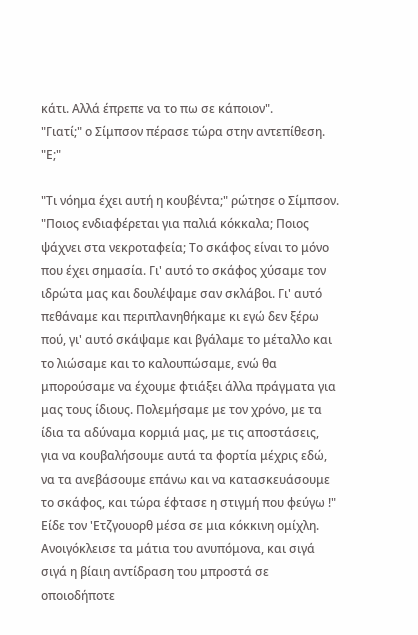κάτι. Αλλά έπρεπε να το πω σε κάποιον".
"Γιατί;" ο Σίμπσον πέρασε τώρα στην αντεπίθεση.
"Ε;"

"Τι νόημα έχει αυτή η κουβέντα;" ρώτησε ο Σίμπσον. "Ποιος ενδιαφέρεται για παλιά κόκκαλα; Ποιος ψάχνει στα νεκροταφεία; Το σκάφος είναι το μόνο που έχει σημασία. Γι' αυτό το σκάφος χύσαμε τον ιδρώτα μας και δουλέψαμε σαν σκλάβοι. Γι' αυτό πεθάναμε και περιπλανηθήκαμε κι εγώ δεν ξέρω πού, γι' αυτό σκάψαμε και βγάλαμε το μέταλλο και το λιώσαμε και το καλουπώσαμε, ενώ θα μπορούσαμε να έχουμε φτιάξει άλλα πράγματα για μας τους ίδιους. Πολεμήσαμε με τον χρόνο, με τα ίδια τα αδύναμα κορμιά μας, με τις αποστάσεις, για να κουβαλήσουμε αυτά τα φορτία μέχρις εδώ, να τα ανεβάσουμε επάνω και να κατασκευάσουμε το σκάφος, και τώρα έφτασε η στιγμή που φεύγω !" Είδε τον 'Ετζγουορθ μέσα σε μια κόκκινη ομίχλη. Ανοιγόκλεισε τα μάτια του ανυπόμονα, και σιγά σιγά η βίαιη αντίδραση του μπροστά σε οποιοδήποτε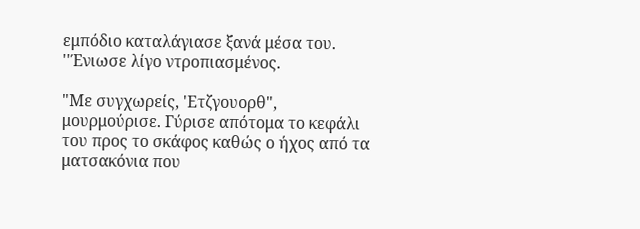εμπόδιο καταλάγιασε ξανά μέσα του. ''Ένιωσε λίγο ντροπιασμένος.

"Με συγχωρείς, 'Ετζγουορθ", μουρμούρισε. Γύρισε απότομα το κεφάλι του προς το σκάφος καθώς ο ήχος από τα ματσακόνια που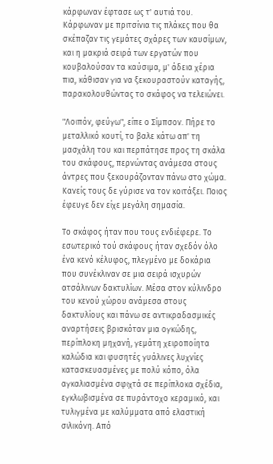κάρφωναν έφτασε ως τ' αυτιά του. Κάρφωναν με πριτσίνια τις πλάκες που θα σκέπαζαν τις γεμάτες σχάρες των καυσίμων, και η μακριά σειρά των εργατών που κουβαλούσαν τα καύσιμα, μ' άδεια χέρια πια, κάθισαν για να ξεκουραστούν καταγής, παρακολουθώντας το σκάφος να τελειώνει.

"Λοιπόν, φεύγω", είπε ο Σίμπσον. Πήρε το μεταλλικό κουτί, το βαλε κάτω απ' τη μασχάλη του και περπάτησε προς τη σκάλα του σκάφους, περνώντας ανάμεσα στους άντρες που ξεκουράζονταν πάνω στο χώμα. Κανείς τους δε γύρισε να τον κοιτάξει. Ποιος έφευγε δεν είχε μεγάλη σημασία.

Το σκάφος ήταν που τους ενδιέφερε. Το εσωτερικό τού σκάφους ήταν σχεδόν όλο ένα κενό κέλυφος, πλεγμένο με δοκάρια που συνέκλιναν σε μια σειρά ισχυρών ατσάλινων δακτυλίων. Μέσα στον κύλινδρο του κενού χώρου ανάμεσα στους δακτυλίους και πάνω σε αντικραδασμικές αναρτήσεις βρισκόταν μια ογκώδης, περίπλοκη μηχανή, γεμάτη χειροποίητα καλώδια και φυσητές γυάλινες λυχνίες κατασκευασμένες με πολύ κόπο, όλα αγκαλιασμένα σφιχτά σε περίπλοκα σχέδια, εγκλωβισμένα σε πυράντοχο κεραμικό, και τυλιγμένα με καλύμματα από ελαστική σιλικόνη. Από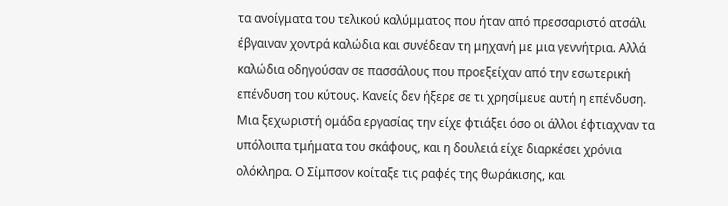τα ανοίγματα του τελικού καλύμματος που ήταν από πρεσσαριστό ατσάλι έβγαιναν χοντρά καλώδια και συνέδεαν τη μηχανή με μια γεννήτρια. Αλλά καλώδια οδηγούσαν σε πασσάλους που προεξείχαν από την εσωτερική επένδυση του κύτους. Κανείς δεν ήξερε σε τι χρησίμευε αυτή η επένδυση. Μια ξεχωριστή ομάδα εργασίας την είχε φτιάξει όσο οι άλλοι έφτιαχναν τα υπόλοιπα τμήματα του σκάφους, και η δουλειά είχε διαρκέσει χρόνια ολόκληρα. Ο Σίμπσον κοίταξε τις ραφές της θωράκισης, και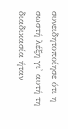συνειδητοποίησε ότι η σωστή λέξη γι' αυτή τη διαδικασία ήταν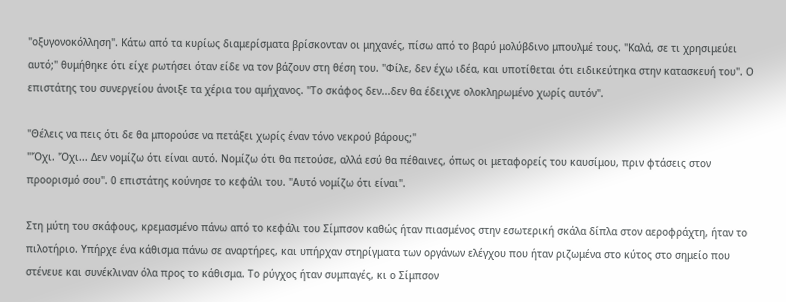"οξυγονοκόλληση". Κάτω από τα κυρίως διαμερίσματα βρίσκονταν οι μηχανές, πίσω από το βαρύ μολύβδινο μπουλμέ τους. "Καλά, σε τι χρησιμεύει αυτό;" θυμήθηκε ότι είχε ρωτήσει όταν είδε να τον βάζουν στη θέση του. "Φίλε, δεν έχω ιδέα, και υποτίθεται ότι ειδικεύτηκα στην κατασκευή του". Ο επιστάτης του συνεργείου άνοιξε τα χέρια του αμήχανος. "Το σκάφος δεν...δεν θα έδειχνε ολοκληρωμένο χωρίς αυτόν".

"Θέλεις να πεις ότι δε θα μπορούσε να πετάξει χωρίς έναν τόνο νεκρού βάρους;"
"'Όχι. 'Όχι... Δεν νομίζω ότι είναι αυτό. Νομίζω ότι θα πετούσε, αλλά εσύ θα πέθαινες, όπως οι μεταφορείς του καυσίμου, πριν φτάσεις στον προορισμό σου". 0 επιστάτης κούνησε το κεφάλι του. "Αυτό νομίζω ότι είναι".

Στη μύτη του σκάφους, κρεμασμένο πάνω από το κεφάλι του Σίμπσον καθώς ήταν πιασμένος στην εσωτερική σκάλα δίπλα στον αεροφράχτη, ήταν το πιλοτήριο. Υπήρχε ένα κάθισμα πάνω σε αναρτήρες, και υπήρχαν στηρίγματα των οργάνων ελέγχου που ήταν ριζωμένα στο κύτος στο σημείο που στένευε και συνέκλιναν όλα προς το κάθισμα. Το ρύγχος ήταν συμπαγές, κι ο Σίμπσον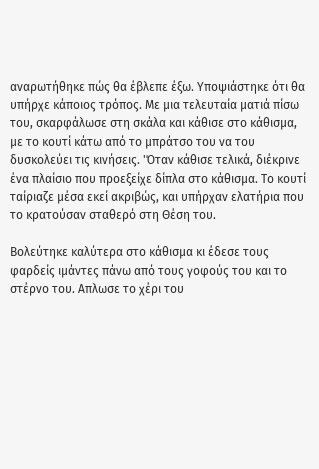αναρωτήθηκε πώς θα έβλεπε έξω. Υποψιάστηκε ότι θα υπήρχε κάποιος τρόπος. Με μια τελευταία ματιά πίσω του, σκαρφάλωσε στη σκάλα και κάθισε στο κάθισμα, με το κουτί κάτω από το μπράτσο του να του δυσκολεύει τις κινήσεις. 'Όταν κάθισε τελικά, διέκρινε ένα πλαίσιο που προεξείχε δίπλα στο κάθισμα. Το κουτί ταίριαζε μέσα εκεί ακριβώς, και υπήρχαν ελατήρια που το κρατούσαν σταθερό στη Θέση του.

Βολεύτηκε καλύτερα στο κάθισμα κι έδεσε τους φαρδείς ιμάντες πάνω από τους γοφούς του και το στέρνο του. Απλωσε το χέρι του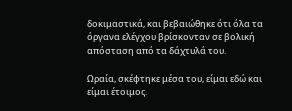δοκιμαστικά, και βεβαιώθηκε ότι όλα τα όργανα ελέγχου βρίσκονταν σε βολική απόσταση από τα δάχτυλά του.

Ωραία, σκέφτηκε μέσα του, είμαι εδώ και είμαι έτοιμος.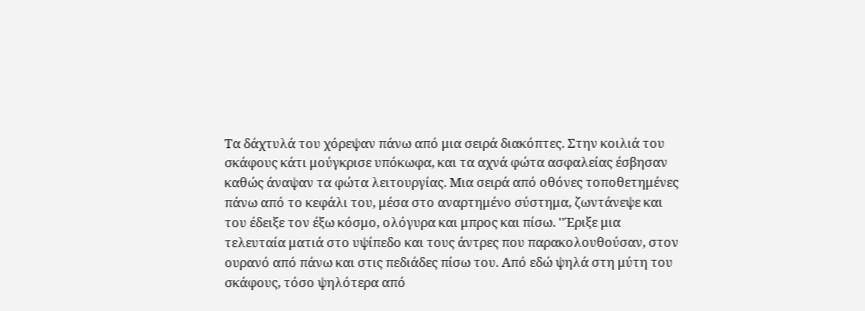Τα δάχτυλά του χόρεψαν πάνω από μια σειρά διακόπτες. Στην κοιλιά του σκάφους κάτι μούγκρισε υπόκωφα, και τα αχνά φώτα ασφαλείας έσβησαν καθώς άναψαν τα φώτα λειτουργίας. Μια σειρά από οθόνες τοποθετημένες πάνω από το κεφάλι του, μέσα στο αναρτημένο σύστημα, ζωντάνεψε και του έδειξε τον έξω κόσμο, ολόγυρα και μπρος και πίσω. ''Έριξε μια τελευταία ματιά στο υψίπεδο και τους άντρες που παρακολουθούσαν, στον ουρανό από πάνω και στις πεδιάδες πίσω του. Από εδώ ψηλά στη μύτη του σκάφους, τόσο ψηλότερα από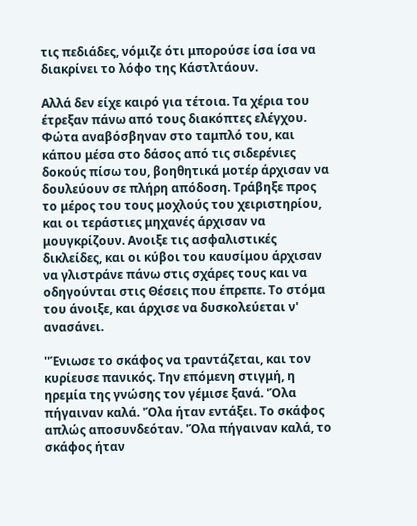τις πεδιάδες, νόμιζε ότι μπορούσε ίσα ίσα να διακρίνει το λόφο της Κάστλτάουν.

Αλλά δεν είχε καιρό για τέτοια. Τα χέρια του έτρεξαν πάνω από τους διακόπτες ελέγχου. Φώτα αναβόσβηναν στο ταμπλό του, και κάπου μέσα στο δάσος από τις σιδερένιες δοκούς πίσω του, βοηθητικά μοτέρ άρχισαν να δουλεύουν σε πλήρη απόδοση. Τράβηξε προς το μέρος του τους μοχλούς του χειριστηρίου, και οι τεράστιες μηχανές άρχισαν να μουγκρίζουν. Ανοιξε τις ασφαλιστικές δικλείδες, και οι κύβοι του καυσίμου άρχισαν να γλιστράνε πάνω στις σχάρες τους και να οδηγούνται στις Θέσεις που έπρεπε. Το στόμα του άνοιξε, και άρχισε να δυσκολεύεται ν' ανασάνει.

''Ένιωσε το σκάφος να τραντάζεται, και τον κυρίευσε πανικός. Την επόμενη στιγμή, η ηρεμία της γνώσης τον γέμισε ξανά. 'Όλα πήγαιναν καλά. 'Όλα ήταν εντάξει. Το σκάφος απλώς αποσυνδεόταν. 'Όλα πήγαιναν καλά, το σκάφος ήταν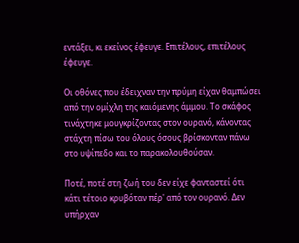εντάξει, κι εκείνος έφευγε. Επιτέλους, επιτέλους έφευγε.

Οι οθόνες που έδειχναν την πρύμη είχαν θαμπώσει από την ομίχλη της καιόμενης άμμου. Το σκάφος τινάχτηκε μουγκρίζοντας στον ουρανό, κάνοντας στάχτη πίσω του όλους όσους βρίσκονταν πάνω στο υψίπεδο και το παρακολουθούσαν.

Ποτέ, ποτέ στη ζωή του δεν είχε φανταστεί ότι κάτι τέτοιο κρυβόταν πέρ' από τον ουρανό. Δεν υπήρχαν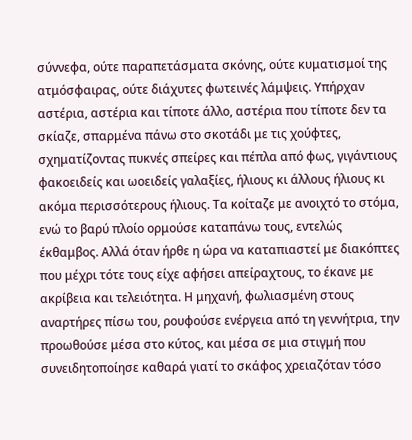σύννεφα, ούτε παραπετάσματα σκόνης, ούτε κυματισμοί της ατμόσφαιρας, ούτε διάχυτες φωτεινές λάμψεις. Υπήρχαν αστέρια, αστέρια και τίποτε άλλο, αστέρια που τίποτε δεν τα σκίαζε, σπαρμένα πάνω στο σκοτάδι με τις χούφτες, σχηματίζοντας πυκνές σπείρες και πέπλα από φως, γιγάντιους φακοειδείς και ωοειδείς γαλαξίες, ήλιους κι άλλους ήλιους κι ακόμα περισσότερους ήλιους. Τα κοίταζε με ανοιχτό το στόμα, ενώ το βαρύ πλοίο ορμούσε καταπάνω τους, εντελώς έκθαμβος. Αλλά όταν ήρθε η ώρα να καταπιαστεί με διακόπτες που μέχρι τότε τους είχε αφήσει απείραχτους, το έκανε με ακρίβεια και τελειότητα. Η μηχανή, φωλιασμένη στους αναρτήρες πίσω του, ρουφούσε ενέργεια από τη γεννήτρια, την προωθούσε μέσα στο κύτος, και μέσα σε μια στιγμή που συνειδητοποίησε καθαρά γιατί το σκάφος χρειαζόταν τόσο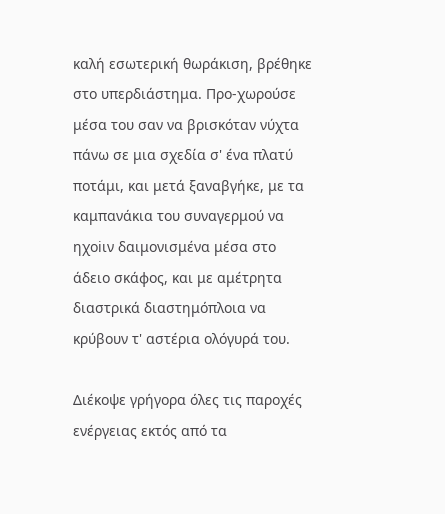καλή εσωτερική θωράκιση, βρέθηκε στο υπερδιάστημα. Προ-χωρούσε μέσα του σαν να βρισκόταν νύχτα πάνω σε μια σχεδία σ' ένα πλατύ ποτάμι, και μετά ξαναβγήκε, με τα καμπανάκια του συναγερμού να ηχοiιν δαιμονισμένα μέσα στο άδειο σκάφος, και με αμέτρητα διαστρικά διαστημόπλοια να κρύβουν τ' αστέρια ολόγυρά του.

Διέκοψε γρήγορα όλες τις παροχές ενέργειας εκτός από τα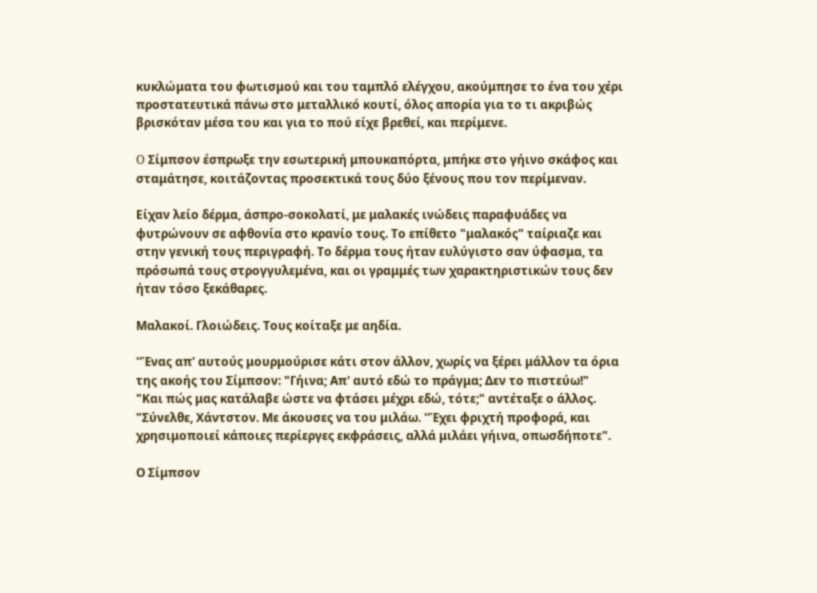κυκλώματα του φωτισμού και του ταμπλό ελέγχου, ακούμπησε το ένα του χέρι προστατευτικά πάνω στο μεταλλικό κουτί, όλος απορία για το τι ακριβώς βρισκόταν μέσα του και για το πού είχε βρεθεί, και περίμενε.

O Σίμπσον έσπρωξε την εσωτερική μπουκαπόρτα, μπήκε στο γήινο σκάφος και σταμάτησε, κοιτάζοντας προσεκτικά τους δύο ξένους που τον περίμεναν.

Είχαν λείο δέρμα, άσπρο-σοκολατί, με μαλακές ινώδεις παραφυάδες να φυτρώνουν σε αφθονία στο κρανίο τους. Το επίθετο "μαλακός" ταίριαζε και στην γενική τους περιγραφή. Το δέρμα τους ήταν ευλύγιστο σαν ύφασμα, τα πρόσωπά τους στρογγυλεμένα, και οι γραμμές των χαρακτηριστικών τους δεν ήταν τόσο ξεκάθαρες.

Μαλακοί. Γλοιώδεις. Τους κοίταξε με αηδία.

''Ένας απ' αυτούς μουρμούρισε κάτι στον άλλον, χωρίς να ξέρει μάλλον τα όρια της ακοής του Σίμπσον: "Γήινα; Απ' αυτό εδώ το πράγμα; Δεν το πιστεύω!"
"Και πώς μας κατάλαβε ώστε να φτάσει μέχρι εδώ, τότε;" αντέταξε ο άλλος.
"Σύνελθε, Χάντστον. Με άκουσες να του μιλάω. ''Έχει φριχτή προφορά, και χρησιμοποιεί κάποιες περίεργες εκφράσεις, αλλά μιλάει γήινα, οπωσδήποτε".

Ο Σίμπσον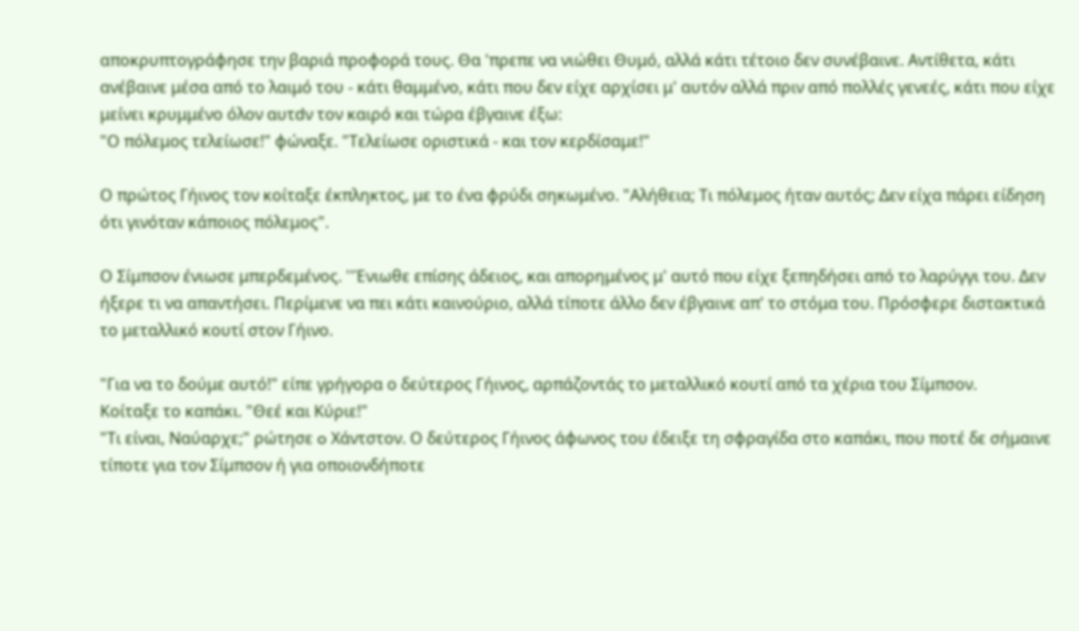αποκρυπτογράφησε την βαριά προφορά τους. Θα 'πρεπε να νιώθει Θυμό, αλλά κάτι τέτοιο δεν συνέβαινε. Αντίθετα, κάτι ανέβαινε μέσα από το λαιμό του - κάτι θαμμένο, κάτι που δεν είχε αρχίσει μ' αυτόν αλλά πριν από πολλές γενεές, κάτι που είχε μείνει κρυμμένο όλον αυτdν τον καιρό και τώρα έβγαινε έξω:
"Ο πόλεμος τελείωσε!" φώναξε. "Τελείωσε οριστικά - και τον κερδίσαμε!"

Ο πρώτος Γήινος τον κοίταξε έκπληκτος, με το ένα φρύδι σηκωμένο. "Αλήθεια; Τι πόλεμος ήταν αυτός; Δεν είχα πάρει είδηση ότι γινόταν κάποιος πόλεμος".

Ο Σίμπσον ένιωσε μπερδεμένος. ''Ένιωθε επίσης άδειος, και απορημένος μ' αυτό που είχε ξεπηδήσει από το λαρύγγι του. Δεν ήξερε τι να απαντήσει. Περίμενε να πει κάτι καινούριο, αλλά τίποτε άλλο δεν έβγαινε απ' το στόμα του. Πρόσφερε διστακτικά το μεταλλικό κουτί στον Γήινο.

"Για να το δούμε αυτό!" είπε γρήγορα ο δεύτερος Γήινος, αρπάζοντάς το μεταλλικό κουτί από τα χέρια του Σίμπσον.
Κοίταξε το καπάκι. "Θεέ και Κύριε!"
"Τι είναι, Ναύαρχε;" ρώτησε o Χάντστον. Ο δεύτερος Γήινος άφωνος του έδειξε τη σφραγίδα στο καπάκι, που ποτέ δε σήμαινε τίποτε για τον Σίμπσον ή για οποιονδήποτε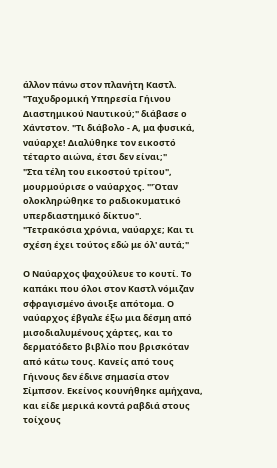άλλον πάνω στον πλανήτη Καστλ.
"Ταχυδρομική Υπηρεσία Γήινου Διαστημικού Ναυτικού;" διάβασε ο Χάντστον. "Τι διάβολο - Α, μα φυσικά, ναύαρχε! Διαλύθηκε τον εικοστό τέταρτο αιώνα, έτσι δεν είναι;"
"Στα τέλη του εικοστού τρίτου", μουρμούρισε ο ναύαρχος. "'Όταν ολοκληρώθηκε το ραδιοκυματικό υπερδιαστημικό δίκτυο".
"Τετρακόσια χρόνια, ναύαρχε; Και τι σχέση έχει τούτος εδώ με όλ' αυτά;"

Ο Ναύαρχος ψαχούλευε το κουτί. Το καπάκι που όλοι στον Καστλ νόμιζαν σφραγισμένο άνοιξε απότομα. Ο ναύαρχος έβγαλε έξω μια δέσμη από μισοδιαλυμένους χάρτες, και το δερματόδετο βιβλίο που βρισκόταν από κάτω τους. Κανείς από τους Γήινους δεν έδινε σημασία στον Σίμπσον. Εκείνος κουνήθηκε αμήχανα, και είδε μερικά κοντά ραβδιά στους τοίχους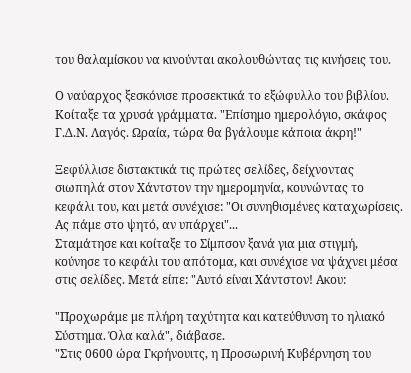του θαλαμίσκου να κινούνται ακολουθώντας τις κινήσεις του.

Ο ναύαρχος ξεσκόνισε προσεκτικά το εξώφυλλο του βιβλίου. Κοίταξε τα χρυσά γράμματα. "Επίσημο ημερολόγιο, σκάφος Γ.Δ.Ν. Λαγός. Ωραία, τώρα θα βγάλουμε κάποια άκρη!"

Ξεφύλλισε διστακτικά τις πρώτες σελίδες, δείχνοντας σιωπηλά στον Χάντστον την ημερομηνία, κουνώντας το κεφάλι του, και μετά συνέχισε: "Οι συνηθισμένες καταχωρίσεις. Ας πάμε στο ψητό, αν υπάρχει"...
Σταμάτησε και κοίταξε το Σίμπσον ξανά για μια στιγμή, κούνησε το κεφάλι του απότομα, και συνέχισε να ψάχνει μέσα στις σελίδες. Μετά είπε: "Αυτό είναι Χάντστον! Ακου:

"Προχωράμε με πλήρη ταχύτητα και κατεύθυνση το ηλιακό Σύστημα. Όλα καλά", διάβασε.
"Στις 0600 ώρα Γκρήνουιτς, η Προσωρινή Κυβέρνηση του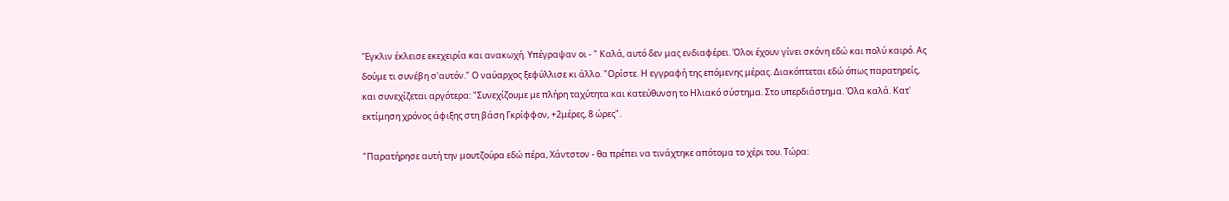'Έγκλιν έκλεισε εκεχειρία και ανακωχή. Υπέγραψαν οι - " Καλά, αυτό δεν μας ενδιαφέρει. Όλοι έχουν γίνει σκόνη εδώ και πολύ καιρό. Ας δούμε τι συνέβη σ'αυτόν." Ο ναύαρχος ξεφύλλισε κι άλλο. "Ορίστε. Η εγγραφή της επόμενης μέρας. Διακόπτεται εδώ όπως παρατηρείς, και συνεχίζεται αργότερα: "Συνεχίζουμε με πλήρη ταχύτητα και κατεύθυνση το Ηλιακό σύστημα. Στο υπερδιάστημα. Όλα καλά. Κατ' εκτίμηση χρόνος άφιξης στη βάση Γκρίφφον, +2μέρες, 8 ώρες".

"Παρατήρησε αυτή την μουτζούρα εδώ πέρα, Χάντστον - θα πρέπει να τινάχτηκε απότομα το χέρι του. Τώρα: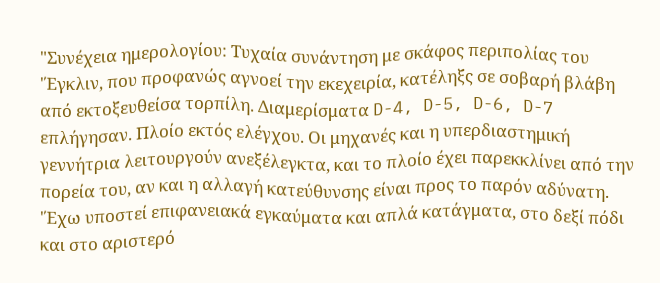"Συνέχεια ημερολογίου: Τυχαία συνάντηση με σκάφος περιπολίας του 'Έγκλιν, που προφανώς αγνοεί την εκεχειρία, κατέληξς σε σοβαρή βλάβη από εκτοξευθείσα τορπίλη. Διαμερίσματα D-4, D-5, D-6, D-7 επλήγησαν. Πλοίο εκτός ελέγχου. Οι μηχανές και η υπερδιαστημική γεννήτρια λειτουργούν ανεξέλεγκτα, και το πλοίο έχει παρεκκλίνει από την πορεία του, αν και η αλλαγή κατεύθυνσης είναι προς το παρόν αδύνατη. 'Έχω υποστεί επιφανειακά εγκαύματα και απλά κατάγματα, στο δεξί πόδι και στο αριστερό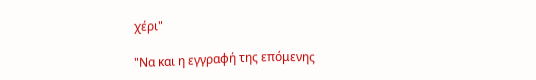χέρι"

"Να και η εγγραφή της επόμενης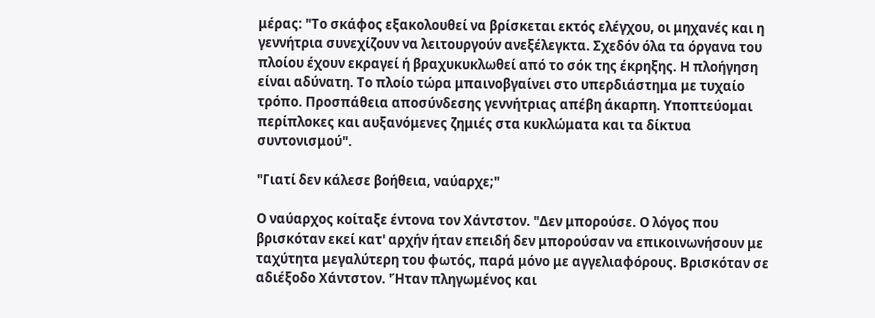μέρας: "Το σκάφος εξακολουθεί να βρίσκεται εκτός ελέγχου, οι μηχανές και η γεννήτρια συνεχίζουν να λειτουργούν ανεξέλεγκτα. Σχεδόν όλα τα όργανα του πλοίου έχουν εκραγεί ή βραχυκυκλωθεί από το σόκ της έκρηξης. Η πλοήγηση είναι αδύνατη. Το πλοίο τώρα μπαινοβγαίνει στο υπερδιάστημα με τυχαίο τρόπο. Προσπάθεια αποσύνδεσης γεννήτριας απέβη άκαρπη. Υποπτεύομαι περίπλοκες και αυξανόμενες ζημιές στα κυκλώματα και τα δίκτυα συντονισμού".

"Γιατί δεν κάλεσε βοήθεια, ναύαρχε;"

Ο ναύαρχος κοίταξε έντονα τον Χάντστον. "Δεν μπορούσε. Ο λόγος που βρισκόταν εκεί κατ' αρχήν ήταν επειδή δεν μπορούσαν να επικοινωνήσουν με ταχύτητα μεγαλύτερη του φωτός, παρά μόνο με αγγελιαφόρους. Βρισκόταν σε αδιέξοδο Χάντστον. 'Ήταν πληγωμένος και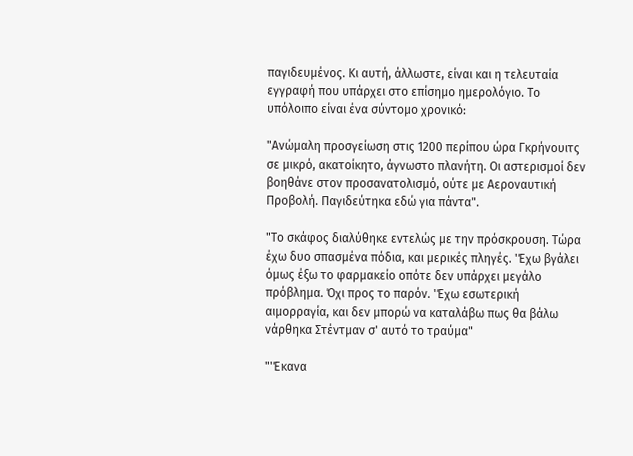παγιδευμένος. Κι αυτή, άλλωστε, είναι και η τελευταία εγγραφή που υπάρχει στο επίσημο ημερολόγιο. Το υπόλοιπο είναι ένα σύντομο χρονικό:

"Ανώμαλη προσγείωση στις 1200 περίπου ώρα Γκρήνουιτς σε μικρό, ακατοίκητο, άγνωστο πλανήτη. Οι αστερισμοί δεν βοηθάνε στον προσανατολισμό, ούτε με Αεροναυτική Προβολή. Παγιδεύτηκα εδώ για πάντα".

"Το σκάφος διαλύθηκε εντελώς με την πρόσκρουση. Τώρα έχω δυο σπασμένα πόδια, και μερικές πληγές. 'Έχω βγάλει όμως έξω το φαρμακείο οπότε δεν υπάρχει μεγάλο πρόβλημα. Όχι προς το παρόν. 'Έχω εσωτερική αιμορραγία, και δεν μπορώ να καταλάβω πως θα βάλω νάρθηκα Στέντμαν σ' αυτό το τραύμα"

"'Έκανα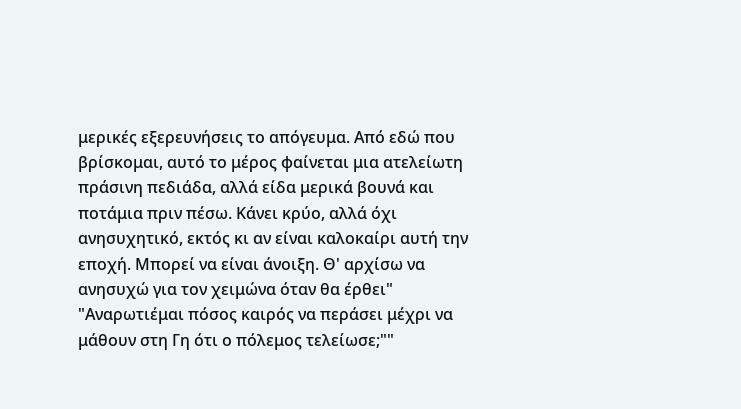μερικές εξερευνήσεις το απόγευμα. Από εδώ που βρίσκομαι, αυτό το μέρος φαίνεται μια ατελείωτη πράσινη πεδιάδα, αλλά είδα μερικά βουνά και ποτάμια πριν πέσω. Κάνει κρύο, αλλά όχι ανησυχητικό, εκτός κι αν είναι καλοκαίρι αυτή την εποχή. Μπορεί να είναι άνοιξη. Θ' αρχίσω να ανησυχώ για τον χειμώνα όταν θα έρθει"
"Αναρωτιέμαι πόσος καιρός να περάσει μέχρι να μάθουν στη Γη ότι ο πόλεμος τελείωσε;""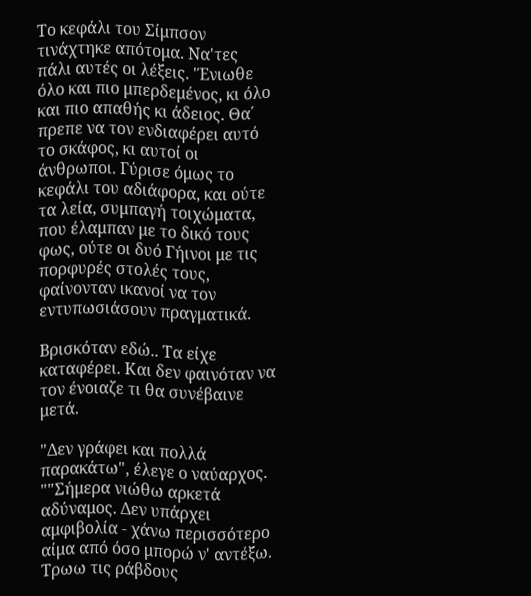Το κεφάλι του Σίμπσον τινάχτηκε απότομα. Να'τες πάλι αυτές οι λέξεις. 'Ένιωθε όλο και πιο μπερδεμένος, κι όλο και πιο απαθής κι άδειος. Θα΄ πρεπε να τον ενδιαφέρει αυτό το σκάφος, κι αυτοί οι άνθρωποι. Γύρισε όμως το κεφάλι του αδιάφορα, και ούτε τα λεία, συμπαγή τοιχώματα, που έλαμπαν με το δικό τους φως, ούτε οι δυό Γήινοι με τις πορφυρές στολές τους, φαίνονταν ικανοί να τον εντυπωσιάσουν πραγματικά.

Βρισκόταν εδώ.. Τα είχε καταφέρει. Και δεν φαινόταν να τον ένοιαζε τι θα συνέβαινε μετά.

"Δεν γράφει και πολλά παρακάτω", έλεγε ο ναύαρχος.
""Σήμερα νιώθω αρκετά αδύναμος. Δεν υπάρχει αμφιβολία - χάνω περισσότερο αίμα από όσο μπορώ ν' αντέξω. Τρωω τις ράβδους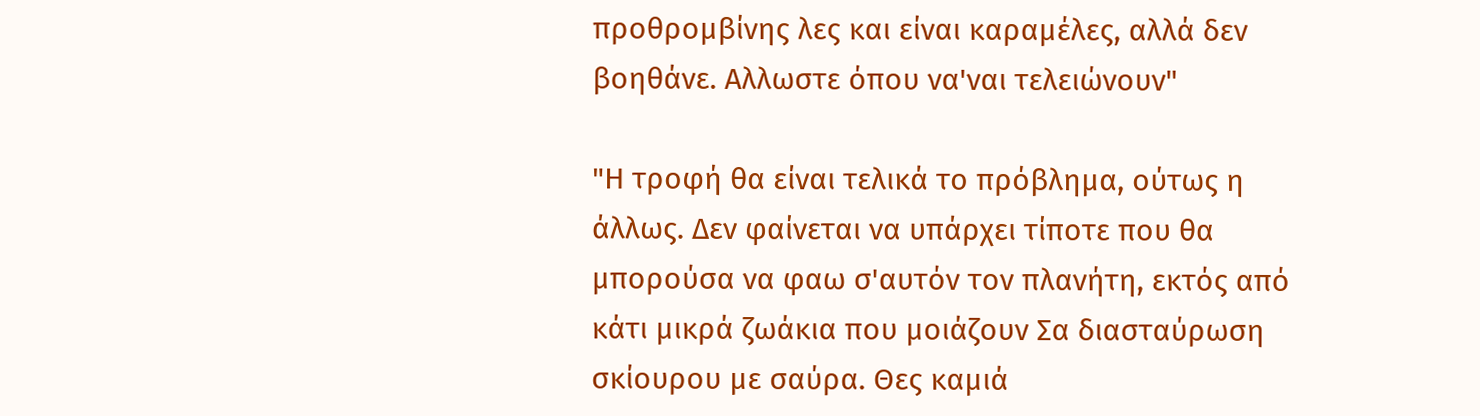προθρομβίνης λες και είναι καραμέλες, αλλά δεν βοηθάνε. Αλλωστε όπου να'ναι τελειώνουν"

"Η τροφή θα είναι τελικά το πρόβλημα, ούτως η άλλως. Δεν φαίνεται να υπάρχει τίποτε που θα μπορούσα να φαω σ'αυτόν τον πλανήτη, εκτός από κάτι μικρά ζωάκια που μοιάζουν Σα διασταύρωση σκίουρου με σαύρα. Θες καμιά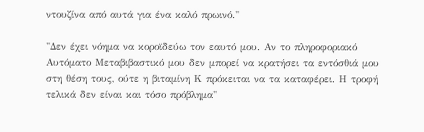ντουζίνα από αυτά για ένα καλό πρωινό."

"Δεν έχει νόημα να κοροϊδεύω τον εαυτό μου. Αν το πληροφοριακό Αυτόματο Μεταβιβαστικό μου δεν μπορεί να κρατήσει τα εντόσθιά μου στη θέση τους, ούτε η βιταμίνη Κ πρόκειται να τα καταφέρει. Η τροφή τελικά δεν είναι και τόσο πρόβλημα"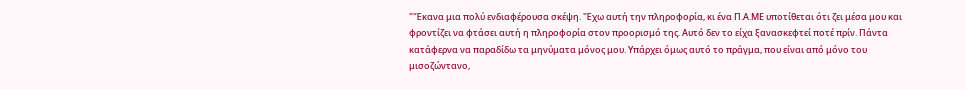"'Έκανα μια πολύ ενδιαφέρουσα σκέψη. 'Έχω αυτή την πληροφορία, κι ένα Π.Α.ΜΕ υποτίθεται ότι ζει μέσα μου και φροντίζει να φτάσει αυτή η πληροφορία στον προορισμό της. Αυτό δεν το είχα ξανασκεφτεί ποτέ πρίν. Πάντα κατάφερνα να παραδίδω τα μηνύματα μόνος μου. Υπάρχει όμως αυτό το πράγμα, που είναι από μόνο του μισοζώντανο,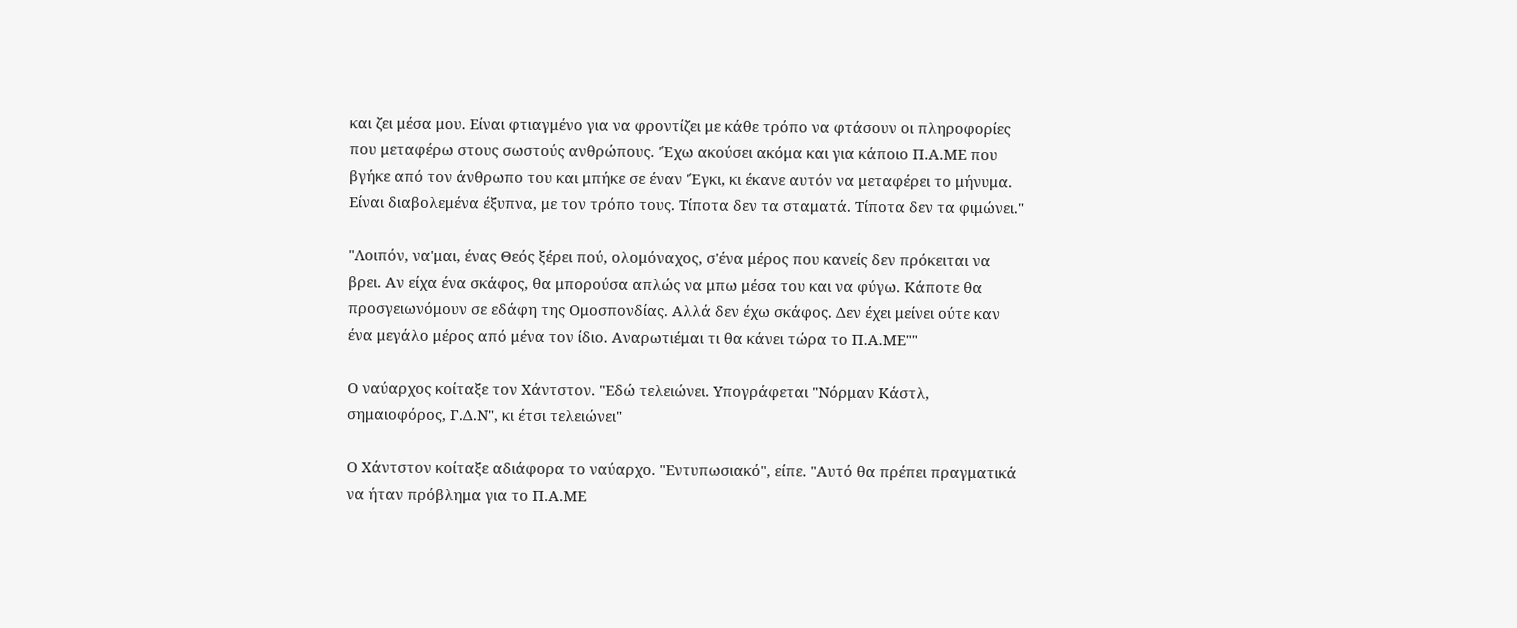και ζει μέσα μου. Είναι φτιαγμένο για να φροντίζει με κάθε τρόπο να φτάσουν οι πληροφορίες που μεταφέρω στους σωστούς ανθρώπους. 'Έχω ακούσει ακόμα και για κάποιο Π.Α.ΜΕ που βγήκε από τον άνθρωπο του και μπήκε σε έναν 'Έγκι, κι έκανε αυτόν να μεταφέρει το μήνυμα. Είναι διαβολεμένα έξυπνα, με τον τρόπο τους. Τίποτα δεν τα σταματά. Τίποτα δεν τα φιμώνει."

"Λοιπόν, να'μαι, ένας Θεός ξέρει πού, ολομόναχος, σ'ένα μέρος που κανείς δεν πρόκειται να βρει. Αν είχα ένα σκάφος, θα μπορούσα απλώς να μπω μέσα του και να φύγω. Κάποτε θα προσγειωνόμουν σε εδάφη της Ομοσπονδίας. Αλλά δεν έχω σκάφος. Δεν έχει μείνει ούτε καν ένα μεγάλο μέρος από μένα τον ίδιο. Αναρωτιέμαι τι θα κάνει τώρα το Π.Α.ΜΕ""

Ο ναύαρχος κοίταξε τον Χάντστον. "Εδώ τελειώνει. Υπογράφεται "Νόρμαν Κάστλ, σημαιοφόρος, Γ.Δ.Ν", κι έτσι τελειώνει"

Ο Χάντστον κοίταξε αδιάφορα το ναύαρχο. "Εντυπωσιακό", είπε. "Αυτό θα πρέπει πραγματικά να ήταν πρόβλημα για το Π.Α.ΜΕ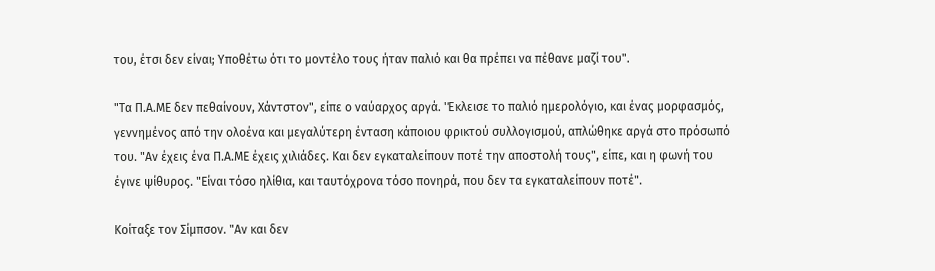του, έτσι δεν είναι; Υποθέτω ότι το μοντέλο τους ήταν παλιό και θα πρέπει να πέθανε μαζί του".

"Τα Π.Α.ΜΕ δεν πεθαίνουν, Χάντστον", είπε ο ναύαρχος αργά. 'Έκλεισε το παλιό ημερολόγιο, και ένας μορφασμός, γεννημένος από την ολοένα και μεγαλύτερη ένταση κάποιου φρικτού συλλογισμού, απλώθηκε αργά στο πρόσωπό του. "Αν έχεις ένα Π.Α.ΜΕ έχεις χιλιάδες. Και δεν εγκαταλείπουν ποτέ την αποστολή τους", είπε, και η φωνή του έγινε ψίθυρος. "Είναι τόσο ηλίθια, και ταυτόχρονα τόσο πονηρά, που δεν τα εγκαταλείπουν ποτέ".

Κοίταξε τον Σίμπσον. "Αν και δεν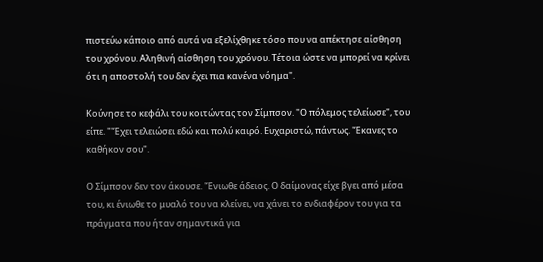πιστεύω κάποιο από αυτά να εξελίχθηκε τόσο που να απέκτησε αίσθηση του χρόνου. Αληθινή αίσθηση του χρόνου. Τέτοια ώστε να μπορεί να κρίνει ότι η αποστολή του δεν έχει πια κανένα νόημα".

Κούνησε το κεφάλι του κοιτώντας τον Σίμπσον. "Ο πόλεμος τελείωσε", του είπε. "'Έχει τελειώσει εδώ και πολύ καιρό. Ευχαριστώ, πάντως. 'Έκανες το καθήκον σου".

Ο Σίμπσον δεν τον άκουσε. 'Ένιωθε άδειος. Ο δαίμονας είχε βγει από μέσα του, κι ένιωθε το μυαλό του να κλείνει, να χάνει το ενδιαφέρον του για τα πράγματα που ήταν σημαντικά για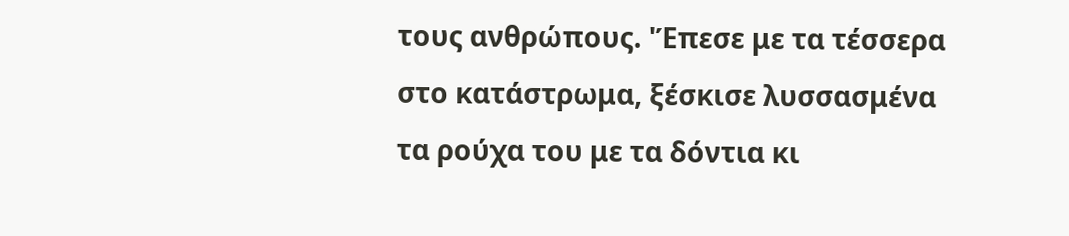τους ανθρώπους. 'Έπεσε με τα τέσσερα στο κατάστρωμα, ξέσκισε λυσσασμένα τα ρούχα του με τα δόντια κι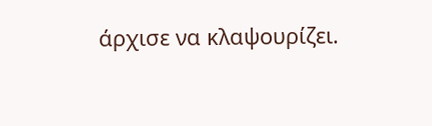άρχισε να κλαψουρίζει.